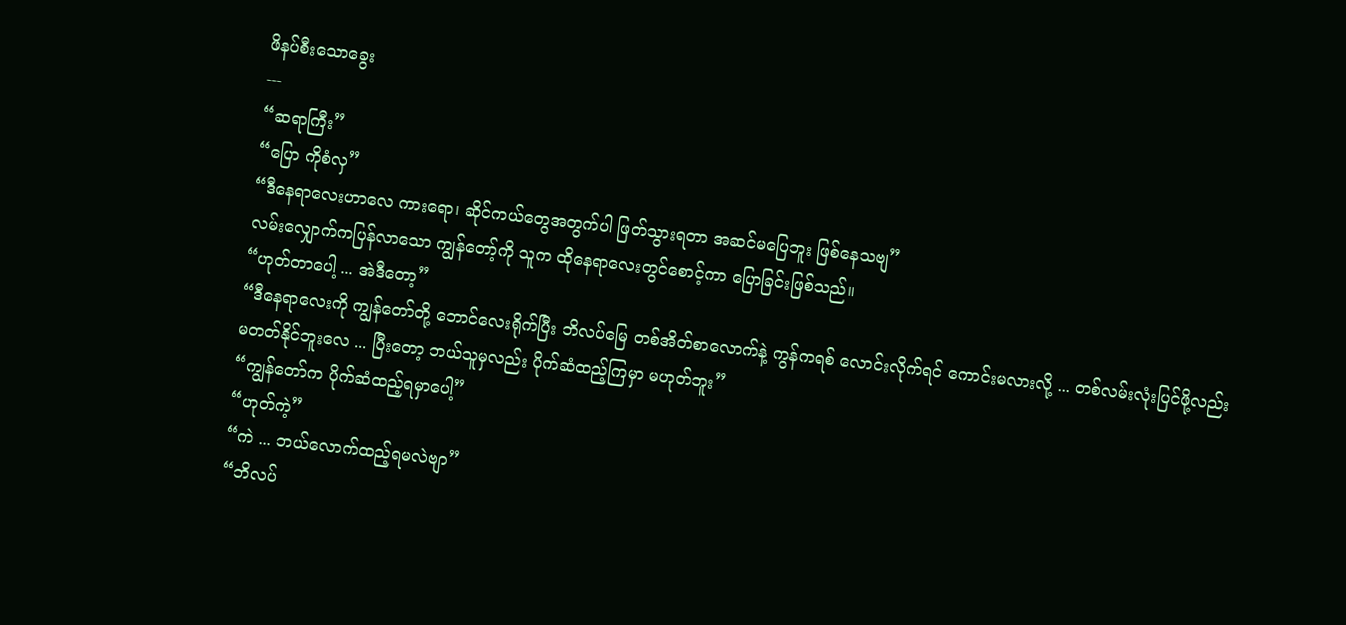ဖိနပ်စီးသောခွေး
---
“ဆရာကြီး”
“ပြော ကိုစံလှ”
“ဒီနေရာလေးဟာလေ ကားရော၊ ဆိုင်ကယ်တွေအတွက်ပါ ဖြတ်သွားရတာ အဆင်မပြေဘူး ဖြစ်နေသဗျ”
လမ်းလျှောက်ကပြန်လာသော ကျွန်တော့်ကို သူက ထိုနေရာလေးတွင်စောင့်ကာ ပြောခြင်းဖြစ်သည်။
“ဟုတ်တာပေါ့ ... အဲဒီတော့”
“ဒီနေရာလေးကို ကျွန်တော်တို့ ဘောင်လေးရိုက်ပြီး ဘိလပ်မြေ တစ်အိတ်စာလောက်နဲ့ ကွန်ကရစ် လောင်းလိုက်ရင် ကောင်းမလားလို့ ... တစ်လမ်းလုံးပြင်ဖို့လည်း မတတ်နိုင်ဘူးလေ ... ပြီးတော့ ဘယ်သူမှလည်း ပိုက်ဆံထည့်ကြမှာ မဟုတ်ဘူး”
“ကျွန်တော်က ပိုက်ဆံထည့်ရမှာပေါ့”
“ဟုတ်ကဲ့”
“ကဲ ... ဘယ်လောက်ထည့်ရမလဲဗျာ”
“ဘိလပ်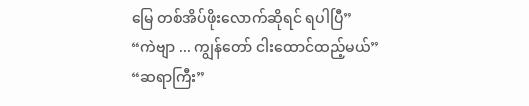မြေ တစ်အိပ်ဖိုးလောက်ဆိုရင် ရပါပြီ”
“ကဲဗျာ ... ကျွန်တော် ငါးထောင်ထည့်မယ်”
“ဆရာကြီး”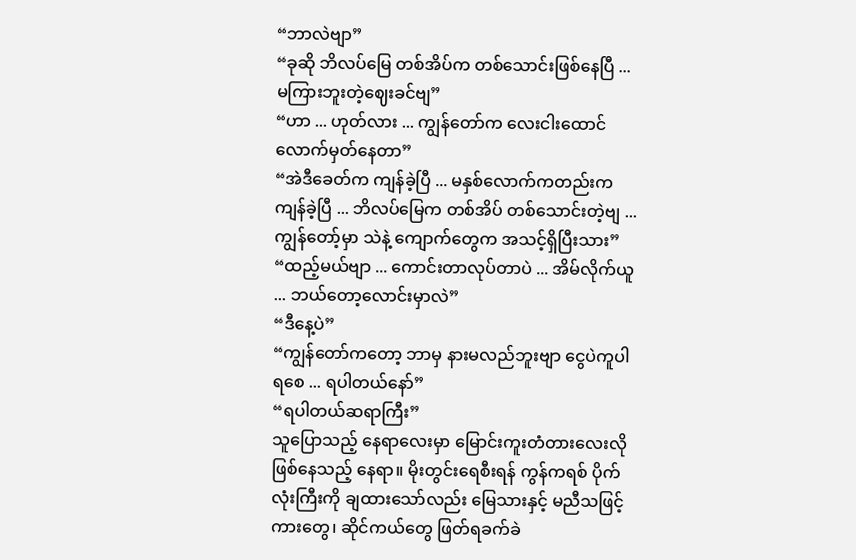“ဘာလဲဗျာ”
“ခုဆို ဘိလပ်မြေ တစ်အိပ်က တစ်သောင်းဖြစ်နေပြီ ... မကြားဘူးတဲ့ဈေးခင်ဗျ”
“ဟာ ... ဟုတ်လား ... ကျွန်တော်က လေးငါးထောင်လောက်မှတ်နေတာ”
“အဲဒီခေတ်က ကျန်ခဲ့ပြီ ... မနှစ်လောက်ကတည်းက ကျန်ခဲ့ပြီ ... ဘိလပ်မြေက တစ်အိပ် တစ်သောင်းတဲ့ဗျ ... ကျွန်တော့်မှာ သဲနဲ့ ကျောက်တွေက အသင့်ရှိပြီးသား”
“ထည့်မယ်ဗျာ ... ကောင်းတာလုပ်တာပဲ ... အိမ်လိုက်ယူ ... ဘယ်တော့လောင်းမှာလဲ”
“ဒီနေ့ပဲ”
“ကျွန်တော်ကတော့ ဘာမှ နားမလည်ဘူးဗျာ ငွေပဲကူပါရစေ ... ရပါတယ်နော်”
“ရပါတယ်ဆရာကြီး”
သူပြောသည့် နေရာလေးမှာ မြောင်းကူးတံတားလေးလိုဖြစ်နေသည့် နေရာ။ မိုးတွင်းရေစီးရန် ကွန်ကရစ် ပိုက်လုံးကြီးကို ချထားသော်လည်း မြေသားနှင့် မညီသဖြင့် ကားတွေ၊ ဆိုင်ကယ်တွေ ဖြတ်ရခက်ခဲ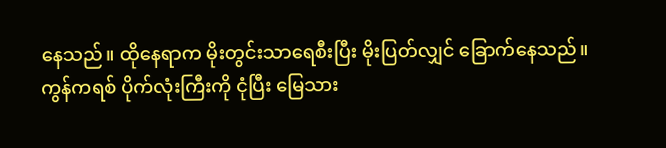နေသည်။ ထိုနေရာက မိုးတွင်းသာရေစီးပြီး မိုးပြတ်လျှင် ခြောက်နေသည်။ ကွန်ကရစ် ပိုက်လုံးကြီးကို ငုံပြီး မြေသား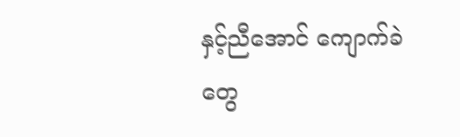နှင့်ညီအောင် ကျောက်ခဲတွေ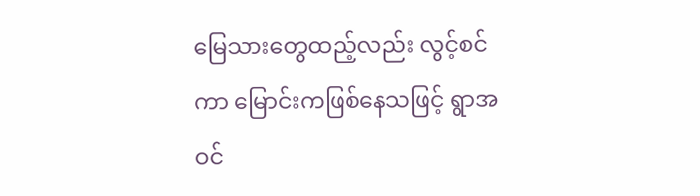မြေသားတွေထည့်လည်း လွင့်စင်ကာ မြောင်းကဖြစ်နေသဖြင့် ရွာအဝင်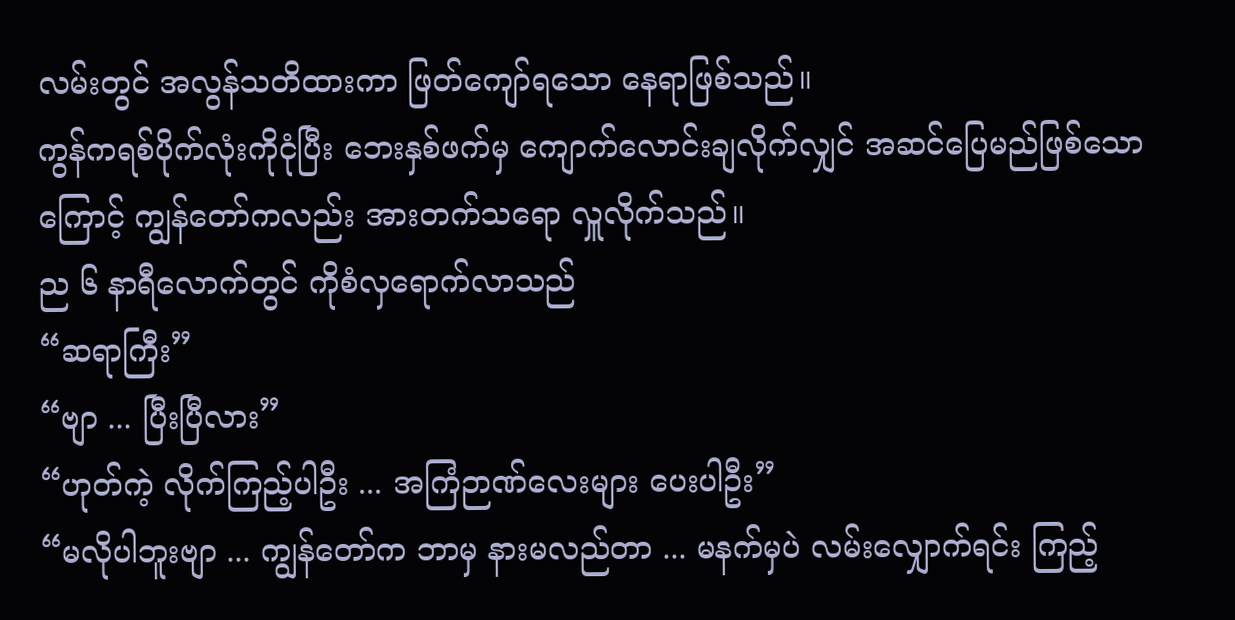လမ်းတွင် အလွန်သတိထားကာ ဖြတ်ကျော်ရသော နေရာဖြစ်သည်။
ကွန်ကရစ်ပိုက်လုံးကိုငုံပြီး ဘေးနှစ်ဖက်မှ ကျောက်လောင်းချလိုက်လျှင် အဆင်ပြေမည်ဖြစ်သောကြောင့် ကျွန်တော်ကလည်း အားတက်သရော လှူလိုက်သည်။
ည ၆ နာရီလောက်တွင် ကိုစံလှရောက်လာသည်
“ဆရာကြီး”
“ဗျာ ... ပြီးပြီလား”
“ဟုတ်ကဲ့ လိုက်ကြည့်ပါဦး ... အကြံဉာဏ်လေးများ ပေးပါဦး”
“မလိုပါဘူးဗျာ ... ကျွန်တော်က ဘာမှ နားမလည်တာ ... မနက်မှပဲ လမ်းလျှောက်ရင်း ကြည့်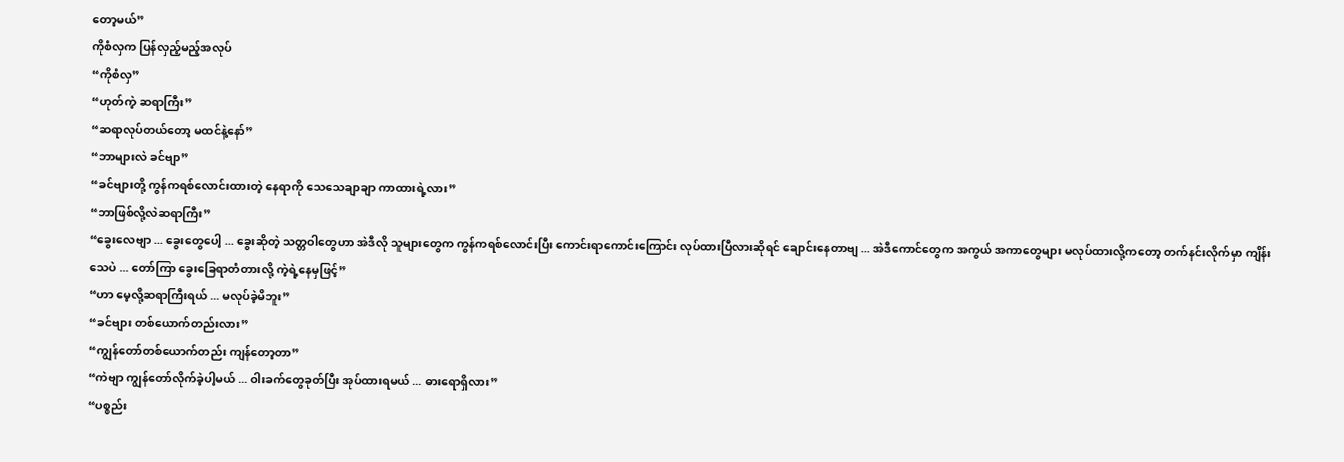တော့မယ်”
ကိုစံလှက ပြန်လှည့်မည့်အလုပ်
“ကိုစံလှ”
“ဟုတ်ကဲ့ ဆရာကြီး”
“ဆရာလုပ်တယ်တော့ မထင်နဲ့နော်”
“ဘာများလဲ ခင်ဗျာ”
“ခင်ဗျားတို့ ကွန်ကရစ်လောင်းထားတဲ့ နေရာကို သေသေချာချာ ကာထားရဲ့လား”
“ဘာဖြစ်လို့လဲဆရာကြီး”
“ခွေးလေဗျာ ... ခွေးတွေပေါ့ ... ခွေးဆိုတဲ့ သတ္တဝါတွေဟာ အဲဒီလို သူများတွေက ကွန်ကရစ်လောင်းပြီး ကောင်းရာကောင်းကြောင်း လုပ်ထားပြီလားဆိုရင် ချောင်းနေတာဗျ ... အဲဒီကောင်တွေက အကွယ် အကာတွေများ မလုပ်ထားလို့ကတော့ တက်နင်းလိုက်မှာ ကျိန်းသေပဲ ... တော်ကြာ ခွေးခြေရာတံတားလို့ ကဲ့ရဲ့နေမှဖြင့်”
“ဟာ မေ့လို့ဆရာကြီးရယ် ... မလုပ်ခဲ့မိဘူး”
“ခင်ဗျား တစ်ယောက်တည်းလား”
“ကျွန်တော်တစ်ယောက်တည်း ကျန်တော့တာ”
“ကဲဗျာ ကျွန်တော်လိုက်ခဲ့ပါ့မယ် ... ဝါးခက်တွေခုတ်ပြီး အုပ်ထားရမယ် ... ဓားရောရှိလား”
“ပစ္စည်း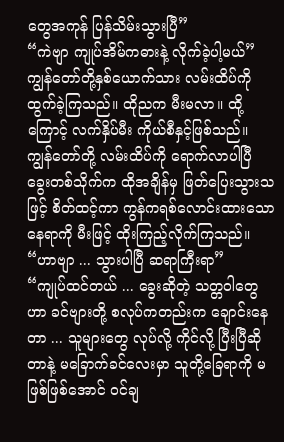တွေအကုန် ပြန်သိမ်းသွားပြီ”
“ကဲဗျာ ကျုပ်အိမ်ကဓားနဲ့ လိုက်ခဲ့ပါ့မယ်”
ကျွန်တော်တို့နှစ်ယောက်သား လမ်းထိပ်ကို ထွက်ခဲ့ကြသည်။ ထိုညက မီးမလာ။ ထို့ကြောင့် လက်နှိပ်မီး ကိုယ်စီနှင့်ဖြစ်သည်။
ကျွန်တော်တို့ လမ်းထိပ်ကို ရောက်လာပါပြီ
ခွေးတစ်သိုက်က ထိုအချိန်မှ ဖြတ်ပြေးသွားသဖြင့် စိတ်ထင့်ကာ ကွန်ကရစ်လောင်းထားသော နေရာကို မီးဖြင့် ထိုးကြည့်လိုက်ကြသည်။
“ဟာဗျာ ... သွားပါပြီ ဆရာကြီးရာ”
“ကျုပ်ထင်တယ် ... ခွေးဆိုတဲ့ သတ္တဝါတွေဟာ ခင်ဗျားတို့ စလုပ်ကတည်းက ချောင်းနေတာ ... သူများတွေ လုပ်လို့ ကိုင်လို့ ပြီးပြီဆိုတာနဲ့ မခြောက်ခင်လေးမှာ သူတို့ခြေရာကို မဖြစ်ဖြစ်အောင် ဝင်ချ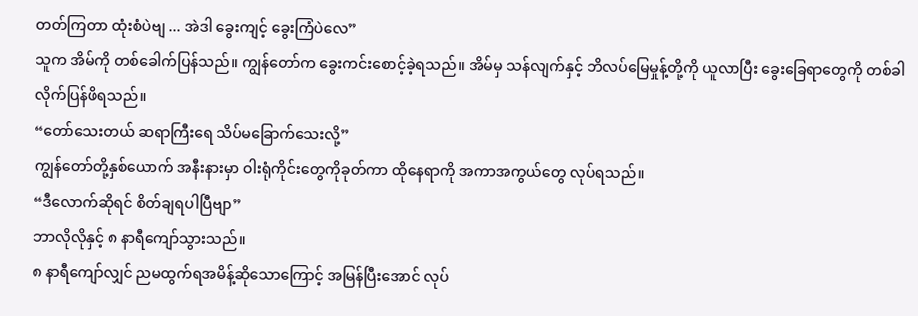တတ်ကြတာ ထုံးစံပဲဗျ ... အဲဒါ ခွေးကျင့် ခွေးကြံပဲလေ”
သူက အိမ်ကို တစ်ခေါက်ပြန်သည်။ ကျွန်တော်က ခွေးကင်းစောင့်ခဲ့ရသည်။ အိမ်မှ သန်လျက်နှင့် ဘိလပ်မြေမှုန့်တို့ကို ယူလာပြီး ခွေးခြေရာတွေကို တစ်ခါ လိုက်ပြန်ဖိရသည်။
“တော်သေးတယ် ဆရာကြီးရေ သိပ်မခြောက်သေးလို့”
ကျွန်တော်တို့နှစ်ယောက် အနီးနားမှာ ဝါးရုံကိုင်းတွေကိုခုတ်ကာ ထိုနေရာကို အကာအကွယ်တွေ လုပ်ရသည်။
“ဒီလောက်ဆိုရင် စိတ်ချရပါပြီဗျာ”
ဘာလိုလိုနှင့် ၈ နာရီကျော်သွားသည်။
၈ နာရီကျော်လျှင် ညမထွက်ရအမိန့်ဆိုသောကြောင့် အမြန်ပြီးအောင် လုပ်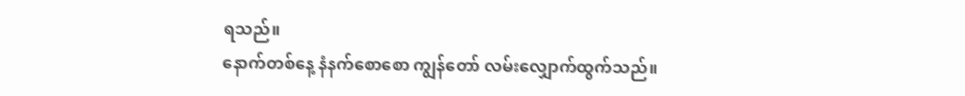ရသည်။
နောက်တစ်နေ့ နံနက်စောစော ကျွန်တော် လမ်းလျှောက်ထွက်သည်။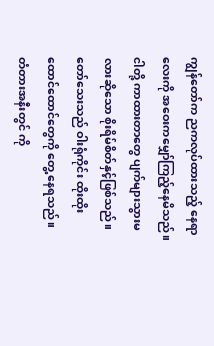ကျွန်တော်က ညကလုပ်ထားသည့် နေရာလေးကို အဝေးကမျှော်ကြည့်နေမိသည်။ ငါတို့ ကာထားတာတွေ ပျက်များသွားမလားဆိုသော စိုးရိမ်စိတ်နှင့်ဖြစ်သည်။ တော်သေးသည် ဝါးရုံကိုင်း ထိုးထိုး ထောင်ထောင်တွေကို တွေ့ နေရသည်။
တံတားအနီးတွင် ကို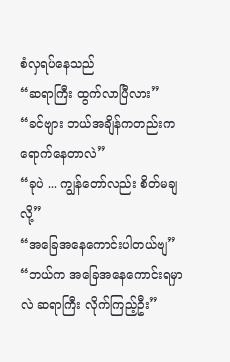စံလှရပ်နေသည်
“ဆရာကြီး ထွက်လာပြီလား”
“ခင်ဗျား ဘယ်အချိန်ကတည်းကရောက်နေတာလဲ”
“ခုပဲ ... ကျွန်တော်လည်း စိတ်မချလို့”
“အခြေအနေကောင်းပါတယ်ဗျ”
“ဘယ်က အခြေအနေကောင်းရမှာလဲ ဆရာကြီး လိုက်ကြည့်ဦး”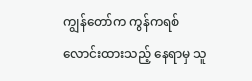ကျွန်တော်က ကွန်ကရစ်လောင်းထားသည့် နေရာမှ သူ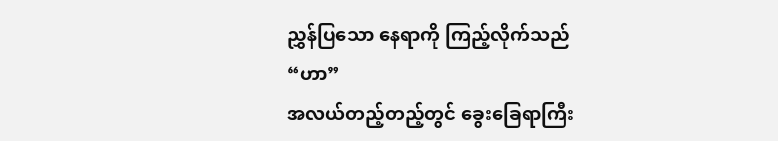ညွှန်ပြသော နေရာကို ကြည့်လိုက်သည်
“ဟာ”
အလယ်တည့်တည့်တွင် ခွေးခြေရာကြီး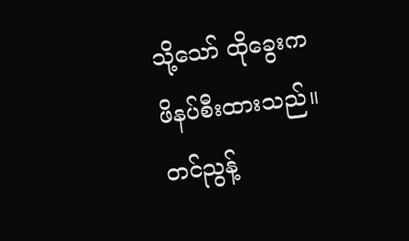သို့သော် ထိုခွေးက ဖိနပ်စီးထားသည်။
တင်ညွန့်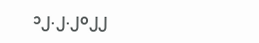၁၂.၂.၂၀၂၂